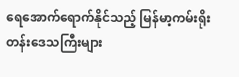ရေအောက်ရောက်နိုင်သည့် မြန်မာ့ကမ်းရိုးတန်းဒေသကြီးများ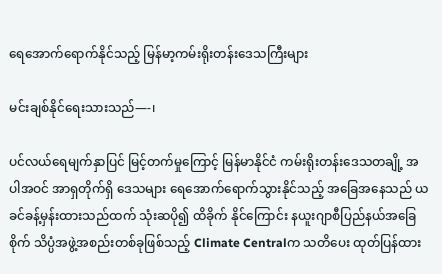ရေအောက်ရောက်နိုင်သည့် မြန်မာ့ကမ်းရိုးတန်းဒေသကြီးများ

မင်းချစ်နိုင်ရေးသားသည်—-၊

ပင်လယ်ရေမျက်နှာပြင် မြင့်တက်မှုကြောင့် မြန်မာနိုင်ငံ ကမ်းရိုးတန်းဒေသတချို့ အပါအဝင် အာရှတိုက်ရှိ ဒေသများ ရေအောက်ရောက်သွားနိုင်သည့် အခြေအနေသည် ယခင်ခန့်မှန်းထားသည်ထက် သုံးဆပို၍ ထိခိုက် နိုင်ကြောင်း နယူးဂျာစီပြည်နယ်အခြေစိုက် သိပ္ပံအဖွဲ့အစည်းတစ်ခုဖြစ်သည့် Climate Centralက သတိပေး ထုတ်ပြန်ထား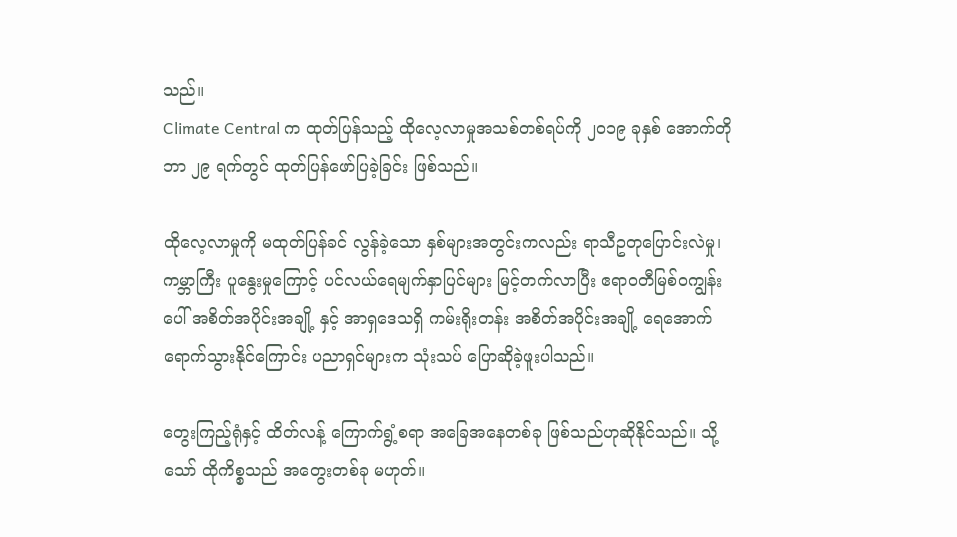သည်။
Climate Central က ထုတ်ပြန်သည့် ထိုလေ့လာမှုအသစ်တစ်ရပ်ကို ၂၀၁၉ ခုနှစ် အောက်တိုဘာ ၂၉ ရက်တွင် ထုတ်ပြန်ဖော်ပြခဲ့ခြင်း ဖြစ်သည်။

ထိုလေ့လာမှုကို မထုတ်ပြန်ခင် လွန်ခဲ့သော နှစ်များအတွင်းကလည်း ရာသီဥတုပြောင်းလဲမှု၊ ကမ္ဘာကြီး ပူနွေးမှုကြောင့် ပင်လယ်ရေမျက်နှာပြင်များ မြင့်တက်လာပြီး ဧရာဝတီမြစ်ဝကျွန်းပေါ် အစိတ်အပိုင်းအချို့ နှင့် အာရှဒေသရှိ ကမ်းရိုးတန်း အစိတ်အပိုင်းအချို့ ရေအောက် ရောက်သွားနိုင်ကြောင်း ပညာရှင်များက သုံးသပ် ပြောဆိုခဲ့ဖူးပါသည်။

တွေးကြည့်ရုံနှင့် ထိတ်လန့် ကြောက်ရွံ့စရာ အခြေအနေတစ်ခု ဖြစ်သည်ဟုဆိုနိုင်သည်။ သို့သော် ထိုကိစ္စသည် အတွေးတစ်ခု မဟုတ်။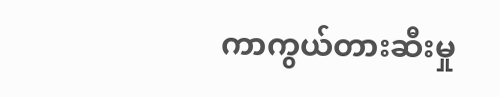ကာကွယ်တားဆီးမှု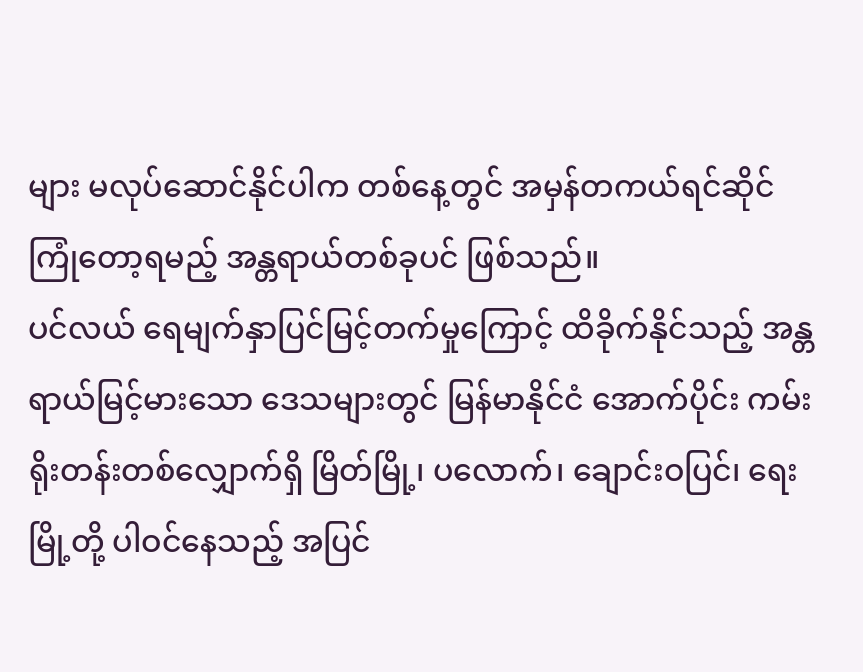များ မလုပ်ဆောင်နိုင်ပါက တစ်နေ့တွင် အမှန်တကယ်ရင်ဆိုင် ကြုံတော့ရမည့် အန္တရာယ်တစ်ခုပင် ဖြစ်သည်။
ပင်လယ် ရေမျက်နှာပြင်မြင့်တက်မှုကြောင့် ထိခိုက်နိုင်သည့် အန္တရာယ်မြင့်မားသော ဒေသများတွင် မြန်မာနိုင်ငံ အောက်ပိုင်း ကမ်းရိုးတန်းတစ်လျှောက်ရှိ မြိတ်မြို့၊ ပလောက်၊ ချောင်းဝပြင်၊ ရေးမြို့တို့ ပါဝင်နေသည့် အပြင်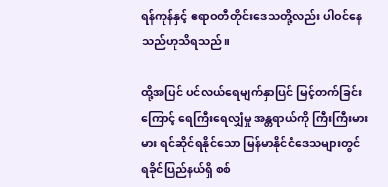ရန်ကုန်နှင့် ဧရာဝတီတိုင်းဒေသတို့လည်း ပါဝင်နေသည်ဟုသိရသည်။

ထို့အပြင် ပင်လယ်ရေမျက်နှာပြင် မြင့်တက်ခြင်းကြောင့် ရေကြီးရေလျှံမှု အန္တရာယ်ကို ကြီးကြီးမားမား ရင်ဆိုင်ရနိုင်သော မြန်မာနိုင်ငံဒေသများတွင် ရခိုင်ပြည်နယ်ရှိ စစ်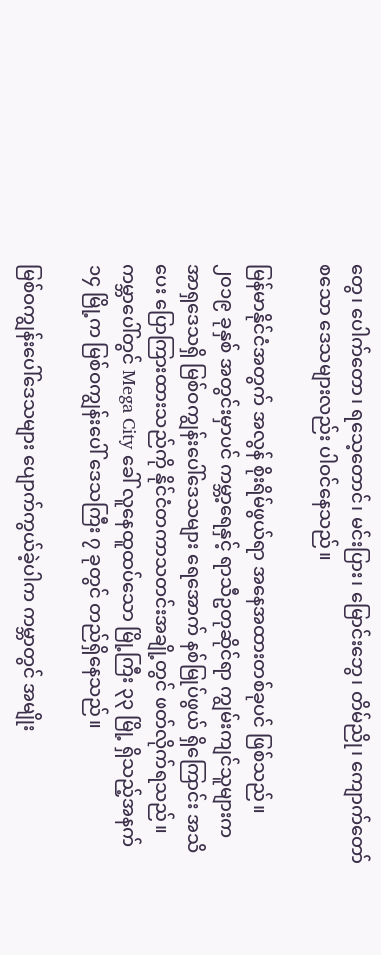တွေ၊ ပေါက်တော၊ ရသေ့တောင်၊ မင်းပြား၊ မြောင်းဘွေ၊ တိမ်ညို၊ ကျောက်တော် စသော ဒေသများလည်း ပါဝင်နေသည်။

မြန်မာနိုင်ငံအတွက် အလွန် စိုးရိမ်ဖွယ်ရာ အနေအထားတစ်ခုပင် ဖြစ်သည်။ ၂၀၁၉ ခုနှစ် အတွင်းမှာပင် ကမ္ဘာ့ရေနှင့် ရာသီဥတုဆိုင်ရာ ကျွမ်းကျင်သူများက အာရှဒေသရှိ မြစ်ဝကျွန်းပေါ်ဒေသများ ရေအောက် နစ်မြုပ်ဖွယ် ရှိကြောင်း အသိပေး ပြောကြားထားသည်ကို နိုင်ငံတကာသတင်းအချို့တွင် ဖတ်လိုက်ရသည်။
ကမ္ဘာပေါ်တွင် Mega City ခေါ် လူနေထူထပ်သော မြို့ကြီး ၃၃ မြို့ ရှိသည့်အနက် ၁၄ မြို့က မြစ်ဝကျွန်းပေါ် ဒေသကြီး ၇ ခုတွင် တည်ရှိနေသည်။

မြစ်ဝကျွန်းပေါ်ဒေသများ ပျောက်ကွယ်ခဲ့ပါက ကမ္ဘာတွင် အမျိုး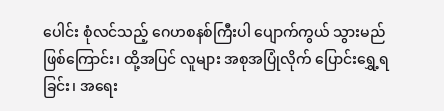ပေါင်း စုံလင်သည့် ဂေဟစနစ်ကြီးပါ ပျောက်ကွယ် သွားမည်ဖြစ်ကြောင်း၊ ထို့အပြင် လူများ အစုအပြုံလိုက် ပြောင်းရွှေ့ရခြင်း၊ အရေး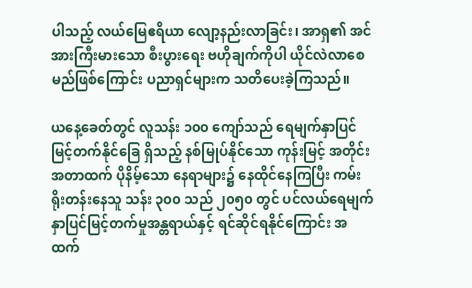ပါသည့် လယ်မြေဧရိယာ လျော့နည်းလာခြင်း၊ အာရှ၏ အင်အားကြီးမားသော စီးပွားရေး ဗဟိုချက်ကိုပါ ယိုင်လဲလာစေမည်ဖြစ်ကြောင်း ပညာရှင်များက သတိပေးခဲ့ကြသည်။

ယနေ့ခေတ်တွင် လူသန်း ၁၀၀ ကျော်သည် ရေမျက်နှာပြင် မြင့်တက်နိုင်ခြေ ရှိသည့် နစ်မြုပ်နိုင်သော ကုန်းမြင့် အတိုင်းအတာထက် ပိုနိမ့်သော နေရာများ၌ နေထိုင်နေကြပြီး ကမ်းရိုးတန်းနေသူ သန်း ၃၀၀ သည် ၂၀၅၀ တွင် ပင်လယ်ရေမျက်နှာပြင်မြင့်တက်မှုအန္တရာယ်နှင့် ရင်ဆိုင်ရနိုင်ကြောင်း အထက်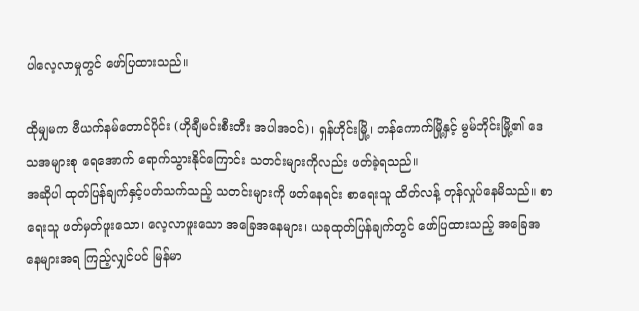ပါလေ့လာမှုတွင် ဖော်ပြထားသည်။

ထိုမျှမက ဗီယက်နမ်တောင်ပိုင်း (ဟိုချီမင်းစီးတီး အပါအဝင်)၊ ရှန်ဟိုင်းမြို့၊ ဘန်ကောက်မြို့နှင့် မွမ်ဘိုင်းမြို့၏ ဒေသအများစု ရေအောက် ရောက်သွားနိုင်ကြောင်း သတင်းများကိုလည်း ဖတ်ခဲ့ရသည်။
အဆိုပါ ထုတ်ပြန်ချက်နှင့်ပတ်သက်သည့် သတင်းများကို ဖတ်နေရင်း စာရေးသူ ထိတ်လန့် တုန်လှုပ်နေမိသည်။ စာရေးသူ ဖတ်မှတ်ဖူးသော၊ လေ့လာဖူးသော အခြေအနေများ၊ ယခုထုတ်ပြန်ချက်တွင် ဖော်ပြထားသည့် အခြေအနေများအရ ကြည့်လျှင်ပင် မြန်မာ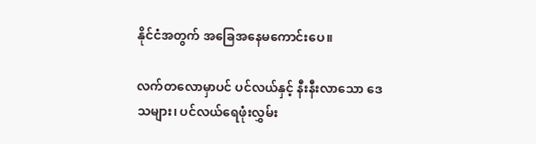နိုင်ငံအတွက် အခြေအနေမကောင်းပေ။

လက်တလောမှာပင် ပင်လယ်နှင့် နီးနီးလာသော ဒေသများ၊ ပင်လယ်ရေဖုံးလွှမ်း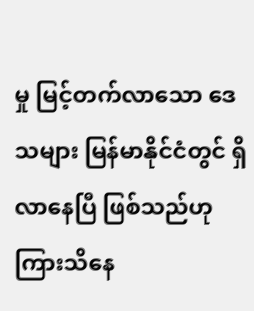မှု မြင့်တက်လာသော ဒေသများ မြန်မာနိုင်ငံတွင် ရှိလာနေပြီ ဖြစ်သည်ဟုကြားသိနေ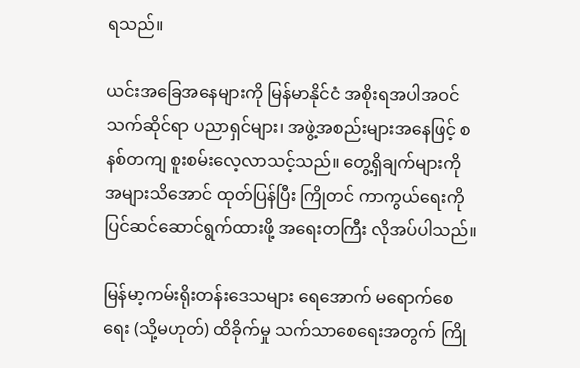ရသည်။

ယင်းအခြေအနေများကို မြန်မာနိုင်ငံ အစိုးရအပါအဝင် သက်ဆိုင်ရာ ပညာရှင်များ၊ အဖွဲ့အစည်းများအနေဖြင့် စနစ်တကျ စူးစမ်းလေ့လာသင့်သည်။ တွေ့ရှိချက်များကို အများသိအောင် ထုတ်ပြန်ပြီး ကြိုတင် ကာကွယ်ရေးကို ပြင်ဆင်ဆောင်ရွက်ထားဖို့ အရေးတကြီး လိုအပ်ပါသည်။

မြန်မာ့ကမ်းရိုးတန်းဒေသများ ရေအောက် မရောက်စေရေး (သို့မဟုတ်) ထိခိုက်မှု သက်သာစေရေးအတွက် ကြို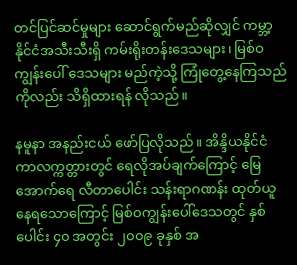တင်ပြင်ဆင်မှုများ ဆောင်ရွက်မည်ဆိုလျှင် ကမ္ဘာ့နိုင်ငံအသီးသီးရှိ ကမ်းရိုးတန်းဒေသများ၊ မြစ်ဝကျွန်းပေါ် ဒေသများ မည်ကဲ့သို့ ကြုံတွေ့နေကြသည်ကိုလည်း သိရှိထားရန် လိုသည်။

နမူနာ အနည်းငယ် ဖော်ပြလိုသည်။ အိန္ဒိယနိုင်ငံ ကာလက္ကတ္တားတွင် ရေလိုအပ်ချက်ကြောင့် မြေအောက်ရေ လီတာပေါင်း သန်းရာဂဏန်း ထုတ်ယူနေရသောကြောင့် မြစ်ဝကျွန်းပေါ်ဒေသတွင် နှစ်ပေါင်း ၄၀ အတွင်း ၂၀၀၉ ခုနှစ် အ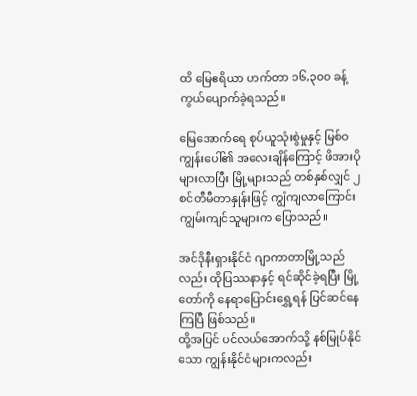ထိ မြေဧရိယာ ဟက်တာ ၁၆,၃၀၀ ခန့် ကွယ်ပျောက်ခဲ့ရသည်။

မြေအောက်ရေ စုပ်ယူသုံးစွဲမှုနှင့် မြစ်ဝကျွန်းပေါ်၏ အလေးချိန်ကြောင့် ဖိအားပိုများလာပြီး မြို့များသည် တစ်နှစ်လျှင် ၂ စင်တီမီတာနှုန်းဖြင့် ကျွံကျလာကြောင်း ကျွမ်းကျင်သူများက ပြောသည်။

အင်ဒိုနီးရှားနိုင်ငံ ဂျာကာတာမြို့သည်လည်း ထိုပြဿနာနှင့် ရင်ဆိုင်ခဲ့ရပြီး မြို့တော်ကို နေရာပြောင်းရွှေ့ရန် ပြင်ဆင်နေကြပြီ ဖြစ်သည်။
ထို့အပြင် ပင်လယ်အောက်သို့ နစ်မြုပ်နိုင်သော ကျွန်းနိုင်ငံများကလည်း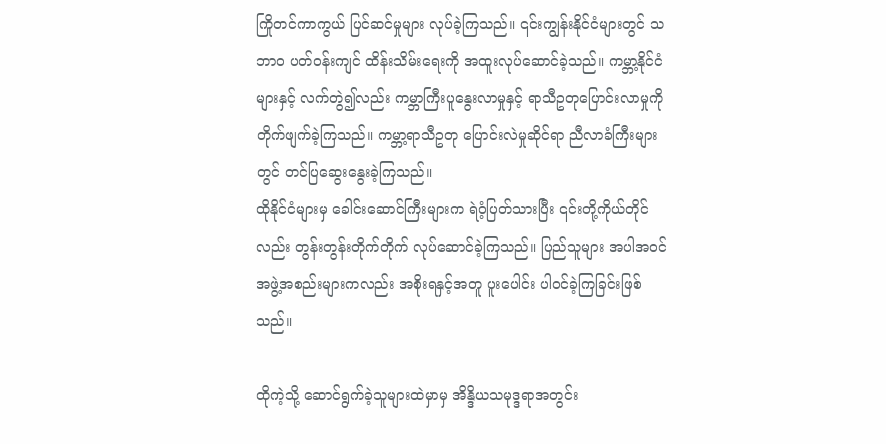ကြိုတင်ကာကွယ် ပြင်ဆင်မှုများ လုပ်ခဲ့ကြသည်။ ၎င်းကျွန်းနိုင်ငံများတွင် သဘာဝ ပတ်ဝန်းကျင် ထိန်းသိမ်းရေးကို အထူးလုပ်ဆောင်ခဲ့သည်။ ကမ္ဘာ့နိုင်ငံများနှင့် လက်တွဲ၍လည်း ကမ္ဘာကြီးပူနွေးလာမှုနှင့် ရာသီဥတုပြောင်းလာမှုကို တိုက်ဖျက်ခဲ့ကြသည်။ ကမ္ဘာ့ရာသီဥတု ပြောင်းလဲမှုဆိုင်ရာ ညီလာခံကြီးများတွင် တင်ပြဆွေးနွေးခဲ့ကြသည်။
ထိုနိုင်ငံများမှ ခေါင်းဆောင်ကြီးများက ရဲဝံ့ပြတ်သားပြီး ၎င်းတို့ကိုယ်တိုင်လည်း တွန်းတွန်းတိုက်တိုက် လုပ်ဆောင်ခဲ့ကြသည်။ ပြည်သူများ အပါအဝင် အဖွဲ့အစည်းများကလည်း အစိုးရနှင့်အတူ ပူးပေါင်း ပါဝင်ခဲ့ကြခြင်းဖြစ်သည်။

ထိုကဲ့သို့ ဆောင်ရွက်ခဲ့သူများထဲမှာမှ အိန္ဒိယသမုဒ္ဒရာအတွင်း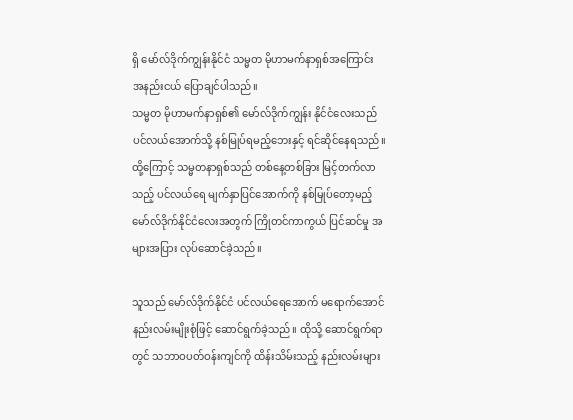ရှိ မော်လ်ဒိုက်ကျွန်းနိုင်ငံ သမ္မတ မိုဟာမက်နာရှစ်အကြောင်း အနည်းငယ် ပြောချင်ပါသည်။
သမ္မတ မိုဟာမက်နာရှစ်၏ မော်လ်ဒိုက်ကျွန်း နိုင်ငံလေးသည် ပင်လယ်အောက်သို့ နစ်မြုပ်ရမည့်ဘေးနှင့် ရင်ဆိုင်နေရသည်။ ထို့ကြောင့် သမ္မတနာရှစ်သည် တစ်နေ့တစ်ခြား မြင့်တက်လာသည့် ပင်လယ်ရေ မျက်နှာပြင်အောက်ကို နစ်မြုပ်တော့မည့် မော်လ်ဒိုက်နိုင်ငံလေးအတွက် ကြိုတင်ကာကွယ် ပြင်ဆင်မှု အများအပြား လုပ်ဆောင်ခဲ့သည်။

သူသည် မော်လ်ဒိုက်နိုင်ငံ ပင်လယ်ရေအောက် မရောက်အောင် နည်းလမ်းမျိုးစုံဖြင့် ဆောင်ရွက်ခဲ့သည်။ ထိုသို့ ဆောင်ရွက်ရာတွင် သဘာဝပတ်ဝန်းကျင်ကို ထိန်းသိမ်းသည့် နည်းလမ်းများ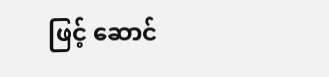ဖြင့် ဆောင်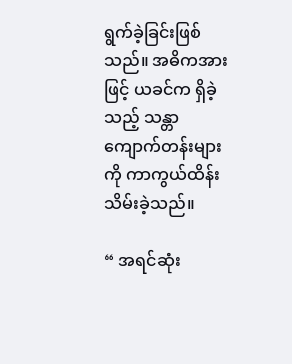ရွက်ခဲ့ခြင်းဖြစ်သည်။ အဓိကအားဖြင့် ယခင်က ရှိခဲ့သည့် သန္တာကျောက်တန်းများကို ကာကွယ်ထိန်းသိမ်းခဲ့သည်။

“ အရင်ဆုံး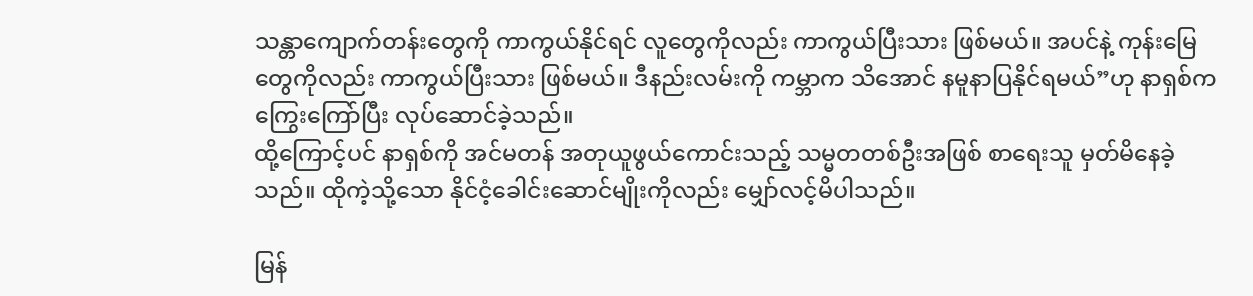သန္တာကျောက်တန်းတွေကို ကာကွယ်နိုင်ရင် လူတွေကိုလည်း ကာကွယ်ပြီးသား ဖြစ်မယ်။ အပင်နဲ့ ကုန်းမြေတွေကိုလည်း ကာကွယ်ပြီးသား ဖြစ်မယ်။ ဒီနည်းလမ်းကို ကမ္ဘာက သိအောင် နမူနာပြနိုင်ရမယ်”ဟု နာရှစ်က ကြွေးကြော်ပြီး လုပ်ဆောင်ခဲ့သည်။
ထို့ကြောင့်ပင် နာရှစ်ကို အင်မတန် အတုယူဖွယ်ကောင်းသည့် သမ္မတတစ်ဦးအဖြစ် စာရေးသူ မှတ်မိနေခဲ့သည်။ ထိုကဲ့သို့သော နိုင်ငံ့ခေါင်းဆောင်မျိုးကိုလည်း မျှော်လင့်မိပါသည်။

မြန်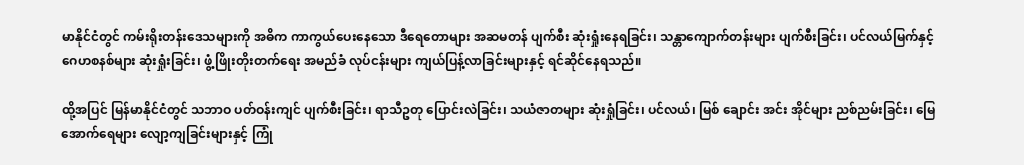မာနိုင်ငံတွင် ကမ်းရိုးတန်းဒေသများကို အဓိက ကာကွယ်ပေးနေသော ဒီရေတောများ အဆမတန် ပျက်စီး ဆုံးရှုံးနေရခြင်း၊ သန္တာကျောက်တန်းများ ပျက်စီးခြင်း၊ ပင်လယ်မြက်နှင့် ဂေဟစနစ်များ ဆုံးရှုံးခြင်း၊ ဖွံ့ဖြိုးတိုးတက်ရေး အမည်ခံ လုပ်ငန်းများ ကျယ်ပြန့်လာခြင်းများနှင့် ရင်ဆိုင်နေရသည်။

ထို့အပြင် မြန်မာနိုင်ငံတွင် သဘာဝ ပတ်ဝန်းကျင် ပျက်စီးခြင်း၊ ရာသီဥတု ပြောင်းလဲခြင်း၊ သယံဇာတများ ဆုံးရှုံခြင်း၊ ပင်လယ်၊ မြစ် ချောင်း အင်း အိုင်များ ညစ်ညမ်းခြင်း၊ မြေအောက်ရေများ လျော့ကျခြင်းများနှင့် ကြုံ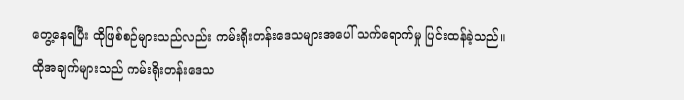တွေ့နေရပြီး ထိုဖြစ်စဉ်များသည်လည်း ကမ်းရိုးတန်းဒေသများအပေါ် သက်ရောက်မှု ပြင်းထန်ခဲ့သည်။
ထိုအချက်များသည် ကမ်းရိုးတန်းဒေသ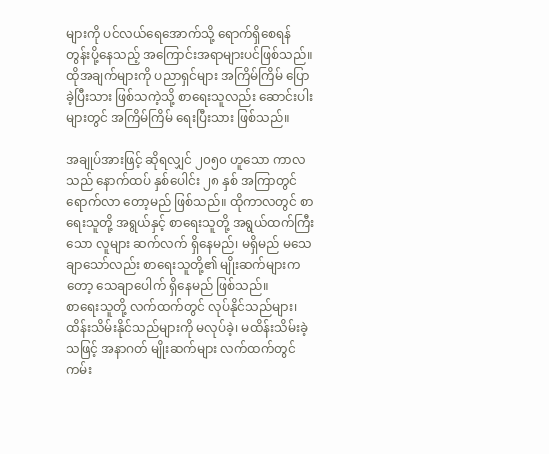များကို ပင်လယ်ရေအောက်သို့ ရောက်ရှိစေရန် တွန်းပို့နေသည့် အကြောင်းအရာများပင်ဖြစ်သည်။ ထိုအချက်များကို ပညာရှင်များ အကြိမ်ကြိမ် ပြောခဲ့ပြီးသား ဖြစ်သကဲ့သို့ စာရေးသူလည်း ဆောင်းပါးများတွင် အကြိမ်ကြိမ် ရေးပြီးသား ဖြစ်သည်။

အချုပ်အားဖြင့် ဆိုရလျှင် ၂၀၅၀ ဟူသော ကာလသည် နောက်ထပ် နှစ်ပေါင်း ၂၈ နှစ် အကြာတွင် ရောက်လာ တော့မည် ဖြစ်သည်။ ထိုကာလတွင် စာရေးသူတို့ အရွယ်နှင့် စာရေးသူတို့ အရွယ်ထက်ကြီးသော လူများ ဆက်လက် ရှိနေမည်၊ မရှိမည် မသေချာသော်လည်း စာရေးသူတို့၏ မျိုးဆက်များကတော့ သေချာပေါက် ရှိနေမည် ဖြစ်သည်။
စာရေးသူတို့ လက်ထက်တွင် လုပ်နိုင်သည်များ၊ ထိန်းသိမ်းနိုင်သည်များကို မလုပ်ခဲ့၊ မထိန်းသိမ်းခဲ့သဖြင့် အနာဂတ် မျိုးဆက်များ လက်ထက်တွင် ကမ်း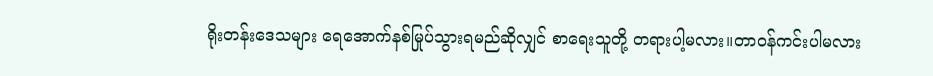ရိုးတန်းဒေသများ ရေအောက်နစ်မြုပ်သွားရမည်ဆိုလျှင် စာရေးသူတို့ တရားပါ့မလား။တာဝန်ကင်းပါမလား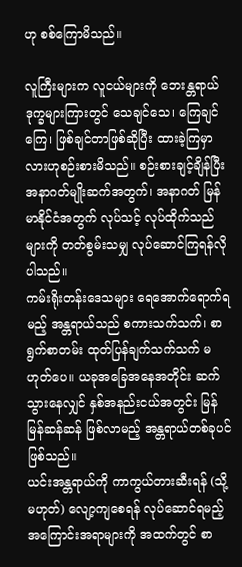ဟု စစ်ကြောမိသည်။

လူကြီးများက လူငယ်များကို ဘေးန္တရာယ် ဒုက္ခများကြားတွင် သေချင်သေ၊ ကြေချင်ကြေ၊ ဖြစ်ချင်တာဖြစ်ဆိုပြီး ထားခဲ့ကြမှာလားဟုစဉ်းစားမိသည်။ စဉ်းစားချင့်ချိန်ပြီး အနာဂတ်မျိုးဆက်အတွက်၊ အနာဂတ် မြန်မာနိုင်ငံအတွက် လုပ်သင့် လုပ်ထိုက်သည်များကို တတ်စွမ်းသမျှ လုပ်ဆောင်ကြရန်လိုပါသည်။
ကမ်းရိုးတန်းဒေသများ ရေအောက်ရောက်ရမည့် အန္တရာယ်သည် စကားသက်သက်၊ စာရွက်စာတမ်း ထုတ်ပြန်ချက်သက်သက် မဟုတ်ပေ။ ယခုအခြေအနေအတိုင်း ဆက်သွားနေလျှင် နှစ်အနည်းငယ်အတွင်း မြန်မြန်ဆန်ဆန် ဖြစ်လာမည့် အန္တရာယ်တစ်ခုပင် ဖြစ်သည်။
ယင်းအန္တရာယ်ကို ကာကွယ်တားဆီးရန် (သို့မဟုတ်) လျော့ကျစေရန် လုပ်ဆောင်ရမည့် အကြောင်းအရာများကို အထက်တွင် စာ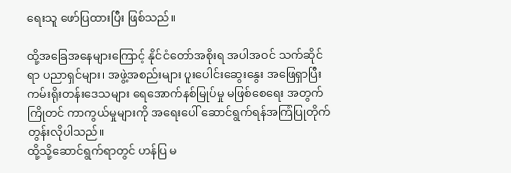ရေးသူ ဖော်ပြထားပြီး ဖြစ်သည်။

ထို့အခြေအနေများကြောင့် နိုင်ငံတော်အစိုးရ အပါအဝင် သက်ဆိုင်ရာ ပညာရှင်များ၊ အဖွဲ့အစည်းများ ပူးပေါင်းဆွေးနွေး အဖြေရှာပြီး ကမ်းရိုးတန်းဒေသများ ရေအောက်နစ်မြုပ်မှု မဖြစ်စေရေး အတွက် ကြိုတင် ကာကွယ်မှုများကို အရေးပေါ် ဆောင်ရွက်ရန်အကြံပြုတိုက်တွန်းလိုပါသည်။
ထို့သို့ဆောင်ရွက်ရာတွင် ဟန်ပြ မ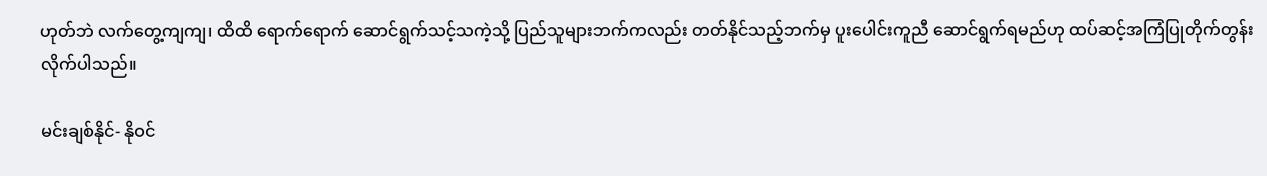ဟုတ်ဘဲ လက်တွေ့ကျကျ၊ ထိထိ ရောက်ရောက် ဆောင်ရွက်သင့်သကဲ့သို့ ပြည်သူများဘက်ကလည်း တတ်နိုင်သည့်ဘက်မှ ပူးပေါင်းကူညီ ဆောင်ရွက်ရမည်ဟု ထပ်ဆင့်အကြံပြုတိုက်တွန်းလိုက်ပါသည်။

မင်းချစ်နိုင်- နိုဝင်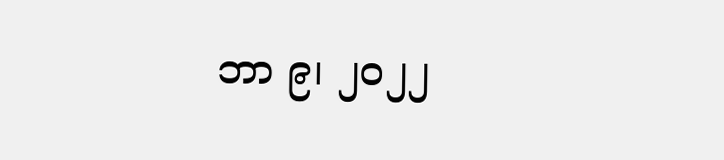ဘာ ၉၊ ၂၀၂၂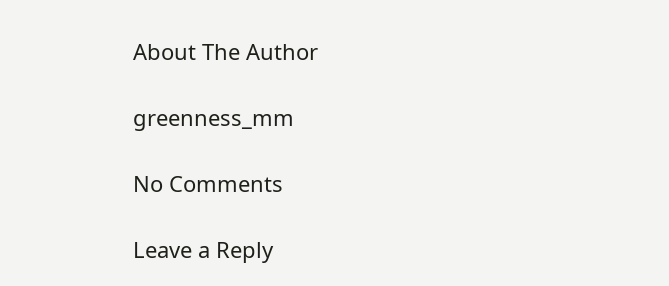About The Author

greenness_mm

No Comments

Leave a Reply